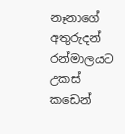නෑනාගේ අතුරුදන් රන්මාලයට උකස් කඩෙන්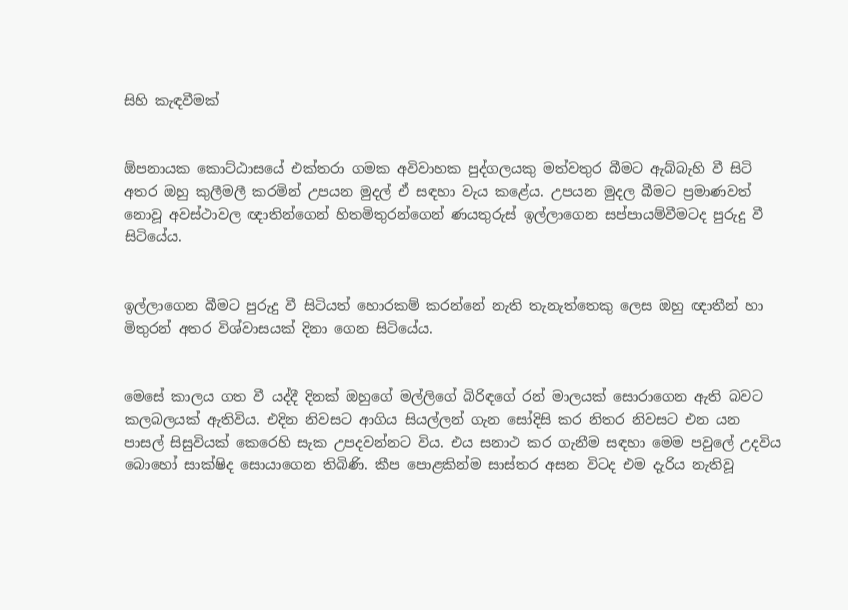සිහි කැඳවීමක්


ඕපනායක කොට්ඨාසයේ එක්තරා ගමක අවිවාහක පුද්ගලයකු මත්වතුර බීමට ඇබ්බැහි වී සිටි අතර ඔහු කුලීමලී කරමින් උපයන මුදල් ඒ සඳහා වැය කළේය. උපයන මුදල බීමට ප්‍රමාණවත් නොවූ අවස්ථාවල ඥාතින්ගෙන් හිතමිතුරන්ගෙන් ණයතුරුස් ඉල්ලාගෙන සප්පායම්වීමටද පුරුදු වී සිටියේය.


ඉල්ලාගෙන බීමට පුරුදු වී සිටියත් හොරකම් කරන්නේ නැති තැනැත්තෙකු ලෙස ඔහු ඥාතීන් හා මිතුරන් අතර විශ්වාසයක් දිනා ගෙන සිටියේය.


මෙසේ කාලය ගත වී යද්දී දිනක් ඔහුගේ මල්ලිගේ බිරිඳගේ රන් මාලයක් සොරාගෙන ඇති බවට කලබලයක් ඇතිවිය. එදින නිවසට ආගිය සියල්ලන් ගැන සෝදිසි කර නිතර නිවසට එන යන පාසල් සිසුවියක් කෙරෙහි සැක උපදවන්නට විය. එය සනාථ කර ගැනීම සඳහා මෙම පවුලේ උදවිය බොහෝ සාක්ෂිද සොයාගෙන තිබිණි. කීප පොළකින්ම සාස්තර අසන විටද එම දැරිය නැතිවූ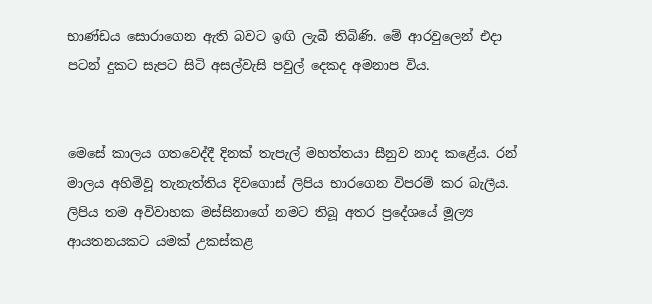භාණ්ඩය සොරාගෙන ඇති බවට ඉඟි ලැබී තිබිණි. මේ ආරවුලෙන් එදා පටන් දුකට සැපට සිටි අසල්වැසි පවුල් දෙකද අමනාප විය.


මෙසේ කාලය ගතවෙද්දී දිනක් තැපැල් මහත්තයා සීනුව නාද කළේය. රන් මාලය අහිමිවූ තැනැත්තිය දිවගොස් ලිපිය භාරගෙන විපරම් කර බැලීය. ලිපිය තම අවිවාහක මස්සිනාගේ නමට තිබූ අතර ප්‍රදේශයේ මූල්‍ය ආයතනයකට යමක් උකස්කළ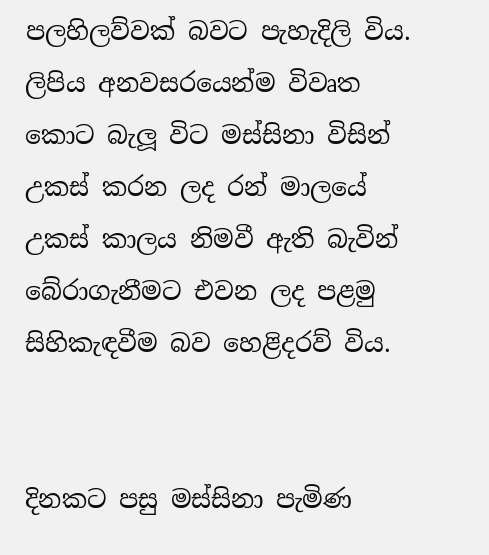පලහිලව්වක් බවට පැහැදිලි විය. ලිපිය අනවසරයෙන්ම විවෘත කොට බැලූ විට මස්සිනා විසින් උකස් කරන ලද රන් මාලයේ උකස් කාලය නිමවී ඇති බැවින් බේරාගැනීමට එවන ලද පළමු සිහිකැඳවීම බව හෙළිදරව් විය.


දිනකට පසු මස්සිනා පැමිණ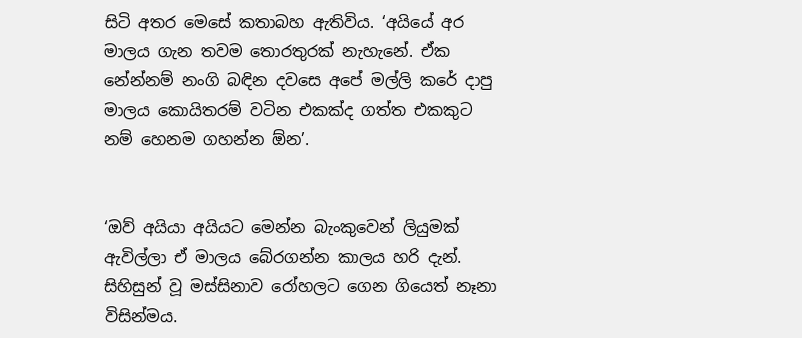සිටි අතර මෙසේ කතාබහ ඇතිවිය. ‘අයියේ අර මාලය ගැන තවම තොරතුරක් නැහැනේ. ඒක නේන්නම් නංගි බඳින දවසෙ අපේ මල්ලි කරේ දාපු මාලය කොයිතරම් වටින එකක්ද ගත්ත එකකුට නම් හෙනම ගහන්න ඕන’.


‘ඔව් අයියා අයියට මෙන්න බැංකුවෙන් ලියුමක් ඇවිල්ලා ඒ මාලය බේරගන්න කාලය හරි දැන්. සිහිසුන් වූ මස්සිනාව රෝහලට ගෙන ගියෙත් නෑනා විසින්මය.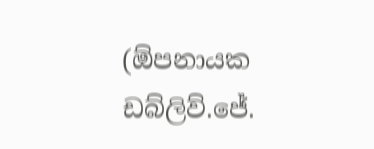(ඕපනායක ඩබ්ලිව්.ජේ.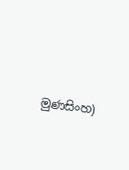මුණසිංහ)